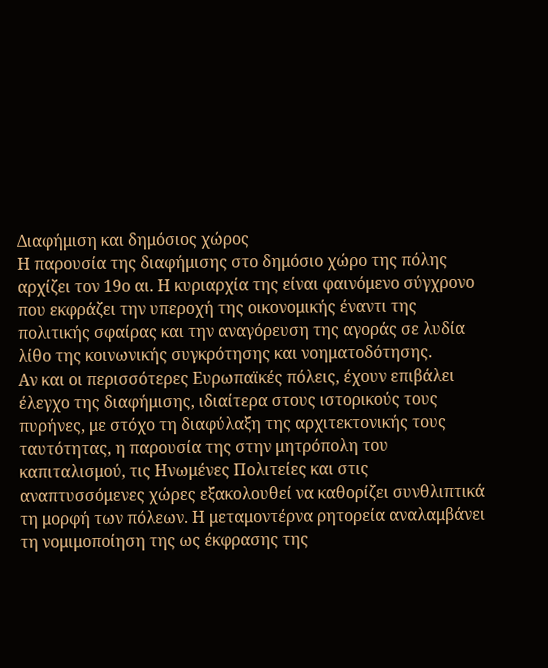Διαφήμιση και δημόσιος χώρος
Η παρουσία της διαφήμισης στο δημόσιο χώρο της πόλης αρχίζει τον 19ο αι. Η κυριαρχία της είναι φαινόμενο σύγχρονο που εκφράζει την υπεροχή της οικονομικής έναντι της πολιτικής σφαίρας και την αναγόρευση της αγοράς σε λυδία λίθο της κοινωνικής συγκρότησης και νοηματοδότησης.
Αν και οι περισσότερες Ευρωπαϊκές πόλεις, έχουν επιβάλει έλεγχο της διαφήμισης, ιδιαίτερα στους ιστορικούς τους πυρήνες, με στόχο τη διαφύλαξη της αρχιτεκτονικής τους ταυτότητας, η παρουσία της στην μητρόπολη του καπιταλισμού, τις Ηνωμένες Πολιτείες και στις αναπτυσσόμενες χώρες εξακολουθεί να καθορίζει συνθλιπτικά τη μορφή των πόλεων. Η μεταμοντέρνα ρητορεία αναλαμβάνει τη νομιμοποίηση της ως έκφρασης της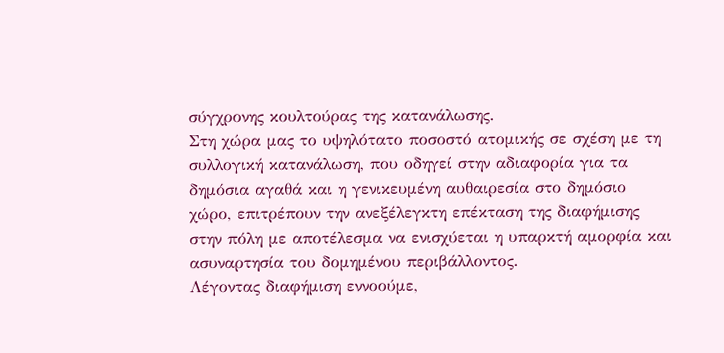σύγχρονης κουλτούρας της κατανάλωσης.
Στη χώρα μας το υψηλότατο ποσοστό ατομικής σε σχέση με τη συλλογική κατανάλωση, που οδηγεί στην αδιαφορία για τα δημόσια αγαθά και η γενικευμένη αυθαιρεσία στο δημόσιο χώρο, επιτρέπουν την ανεξέλεγκτη επέκταση της διαφήμισης στην πόλη με αποτέλεσμα να ενισχύεται η υπαρκτή αμορφία και ασυναρτησία του δομημένου περιβάλλοντος.
Λέγοντας διαφήμιση εννοούμε,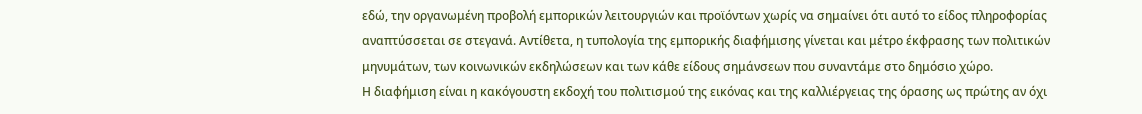εδώ, την οργανωμένη προβολή εμπορικών λειτουργιών και προϊόντων χωρίς να σημαίνει ότι αυτό το είδος πληροφορίας αναπτύσσεται σε στεγανά. Αντίθετα, η τυπολογία της εμπορικής διαφήμισης γίνεται και μέτρο έκφρασης των πολιτικών μηνυμάτων, των κοινωνικών εκδηλώσεων και των κάθε είδους σημάνσεων που συναντάμε στο δημόσιο χώρο.
Η διαφήμιση είναι η κακόγουστη εκδοχή του πολιτισμού της εικόνας και της καλλιέργειας της όρασης ως πρώτης αν όχι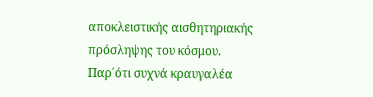αποκλειστικής αισθητηριακής πρόσληψης του κόσμου. Παρ΄ότι συχνά κραυγαλέα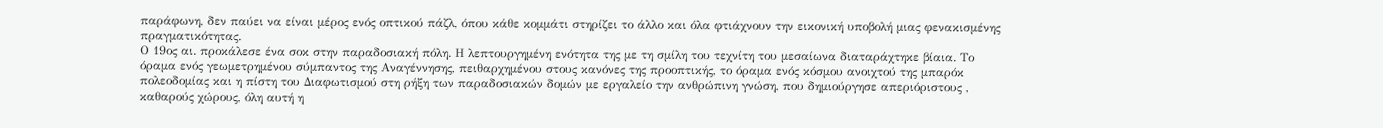παράφωνη, δεν παύει να είναι μέρος ενός οπτικού πάζλ, όπου κάθε κομμάτι στηρίζει το άλλο και όλα φτιάχνουν την εικονική υποβολή μιας φενακισμένης πραγματικότητας.
Ο 19ος αι. προκάλεσε ένα σοκ στην παραδοσιακή πόλη. Η λεπτουργημένη ενότητα της με τη σμίλη του τεχνίτη του μεσαίωνα διαταράχτηκε βίαια. Το όραμα ενός γεωμετρημένου σύμπαντος της Αναγέννησης, πειθαρχημένου στους κανόνες της προοπτικής, το όραμα ενός κόσμου ανοιχτού της μπαρόκ πολεοδομίας και η πίστη του Διαφωτισμού στη ρήξη των παραδοσιακών δομών με εργαλείο την ανθρώπινη γνώση, που δημιούργησε απεριόριστους , καθαρούς χώρους, όλη αυτή η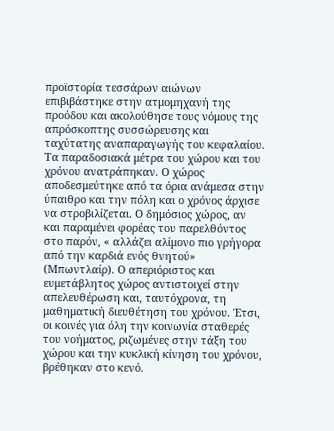προϊστορία τεσσάρων αιώνων επιβιβάστηκε στην ατμομηχανή της προόδου και ακολούθησε τους νόμους της απρόσκοπτης συσσώρευσης και ταχύτατης αναπαραγωγής του κεφαλαίου.
Τα παραδοσιακά μέτρα του χώρου και του χρόνου ανατράπηκαν. Ο χώρος αποδεσμεύτηκε από τα όρια ανάμεσα στην ύπαιθρο και την πόλη και ο χρόνος άρχισε να στροβιλίζεται. Ο δημόσιος χώρος, αν και παραμένει φορέας του παρελθόντος στο παρόν, « αλλάζει αλίμονο πιο γρήγορα από την καρδιά ενός θνητού» (Μπωντλαίρ). Ο απεριόριστος και ευμετάβλητος χώρος αντιστοιχεί στην απελευθέρωση και, ταυτόχρονα, τη μαθηματική διευθέτηση του χρόνου. Έτσι, οι κοινές για όλη την κοινωνία σταθερές του νοήματος, ριζωμένες στην τάξη του χώρου και την κυκλική κίνηση του χρόνου, βρέθηκαν στο κενό.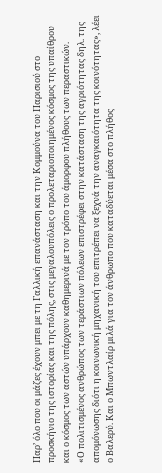Παρ’ όλο που οι μάζες έχουν μπει με τη Γαλλική επανάσταση και την Κομμούνα του Παρισιού στο προσκήνιο της ιστορίας και της πόλης, στις μεγαλουπόλεις ο προλεταριοποιημένος κόσμος της υπαίθρου και ο κόσμος των αστών υπάρχουν καθημερινά με τον τρόπο του άμορφου πλήθους των περαστικών.
«Ο πολιτισμένος ανθρώπος των τεράστιων πόλεων επιστρέφει στην κατάσταση της αγριότητας δηλ. της απομόνωσης διότι η κοινωνική μηχανική του επιτρέπει να ξεχνά την αναγκαιότητα της κοινότητας», λέει ο Βαλερύ. Και ο Μπωντλαίρ μιλά για τον άνθρωπο που καταδύεται μέσα στο πλήθος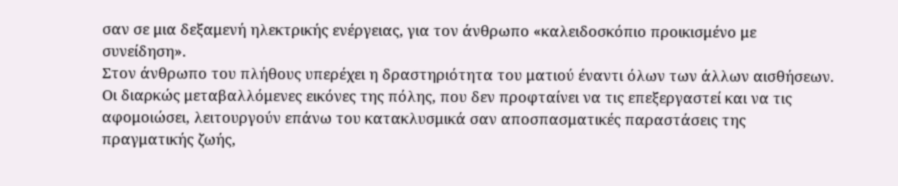σαν σε μια δεξαμενή ηλεκτρικής ενέργειας, για τον άνθρωπο «καλειδοσκόπιο προικισμένο με συνείδηση».
Στον άνθρωπο του πλήθους υπερέχει η δραστηριότητα του ματιού έναντι όλων των άλλων αισθήσεων. Οι διαρκώς μεταβαλλόμενες εικόνες της πόλης, που δεν προφταίνει να τις επεξεργαστεί και να τις αφομοιώσει, λειτουργούν επάνω του κατακλυσμικά σαν αποσπασματικές παραστάσεις της πραγματικής ζωής,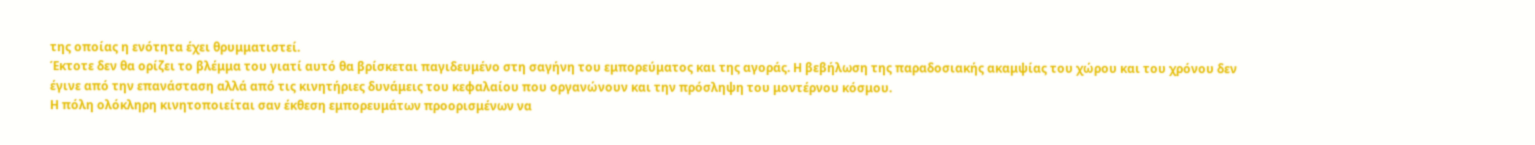της οποίας η ενότητα έχει θρυμματιστεί.
Έκτοτε δεν θα ορίζει το βλέμμα του γιατί αυτό θα βρίσκεται παγιδευμένο στη σαγήνη του εμπορεύματος και της αγοράς. Η βεβήλωση της παραδοσιακής ακαμψίας του χώρου και του χρόνου δεν έγινε από την επανάσταση αλλά από τις κινητήριες δυνάμεις του κεφαλαίου που οργανώνουν και την πρόσληψη του μοντέρνου κόσμου.
Η πόλη ολόκληρη κινητοποιείται σαν έκθεση εμπορευμάτων προορισμένων να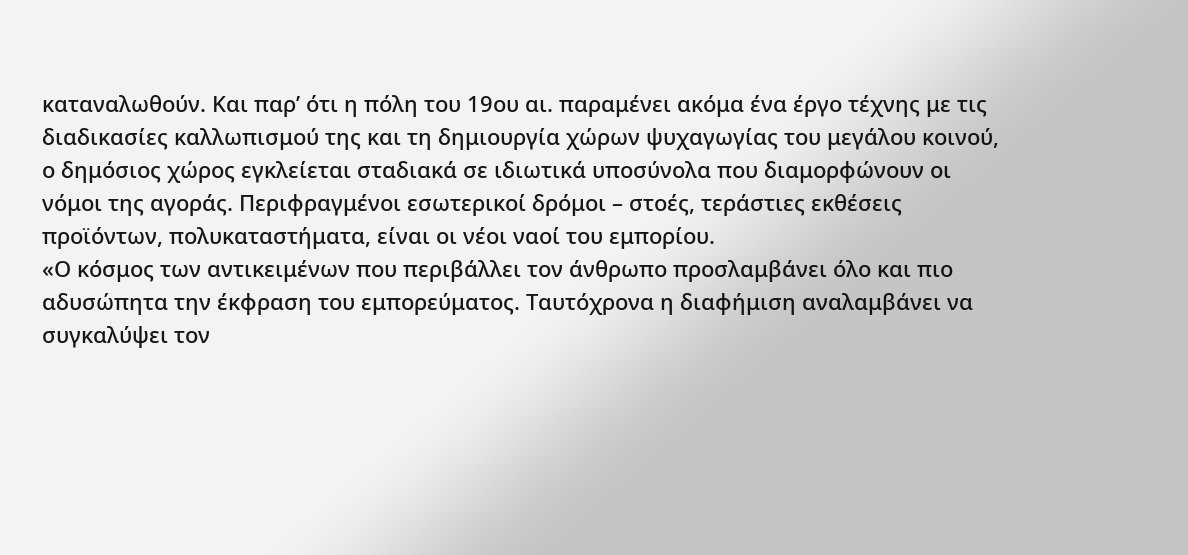καταναλωθούν. Και παρ’ ότι η πόλη του 19ου αι. παραμένει ακόμα ένα έργο τέχνης με τις διαδικασίες καλλωπισμού της και τη δημιουργία χώρων ψυχαγωγίας του μεγάλου κοινού, ο δημόσιος χώρος εγκλείεται σταδιακά σε ιδιωτικά υποσύνολα που διαμορφώνουν οι νόμοι της αγοράς. Περιφραγμένοι εσωτερικοί δρόμοι – στοές, τεράστιες εκθέσεις προϊόντων, πολυκαταστήματα, είναι οι νέοι ναοί του εμπορίου.
«Ο κόσμος των αντικειμένων που περιβάλλει τον άνθρωπο προσλαμβάνει όλο και πιο αδυσώπητα την έκφραση του εμπορεύματος. Ταυτόχρονα η διαφήμιση αναλαμβάνει να συγκαλύψει τον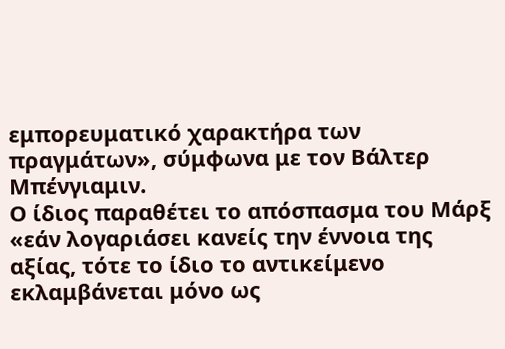εμπορευματικό χαρακτήρα των πραγμάτων», σύμφωνα με τον Βάλτερ Μπένγιαμιν.
Ο ίδιος παραθέτει το απόσπασμα του Μάρξ «εάν λογαριάσει κανείς την έννοια της αξίας, τότε το ίδιο το αντικείμενο εκλαμβάνεται μόνο ως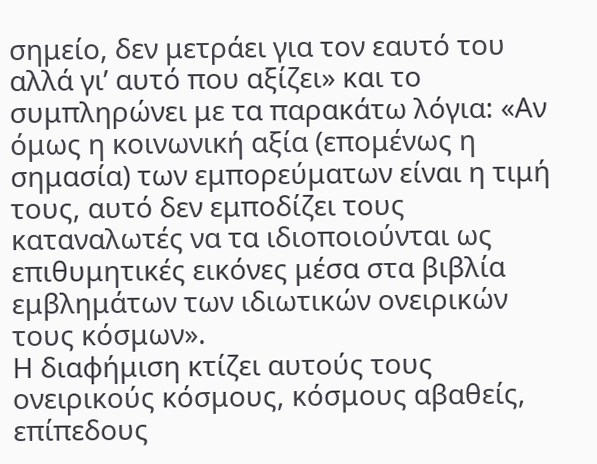σημείο, δεν μετράει για τον εαυτό του αλλά γι’ αυτό που αξίζει» και το συμπληρώνει με τα παρακάτω λόγια: «Αν όμως η κοινωνική αξία (επομένως η σημασία) των εμπορεύματων είναι η τιμή τους, αυτό δεν εμποδίζει τους καταναλωτές να τα ιδιοποιούνται ως επιθυμητικές εικόνες μέσα στα βιβλία εμβλημάτων των ιδιωτικών ονειρικών τους κόσμων».
Η διαφήμιση κτίζει αυτούς τους ονειρικούς κόσμους, κόσμους αβαθείς, επίπεδους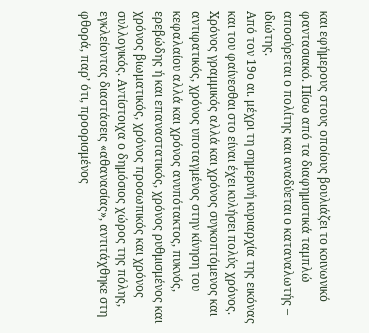και εφήμερους στους οποίους βουλιάζει το κοινωνικό φαντασιακό. Πίσω από τα διαφημιστικά ταμπλώ αποσύρεται ο πολίτης και αναδύεται ο καταναλωτής – ιδιώτης.
Από τον 19ο αι. μέχρι τη σημερινή κυριαρχία της εικόνας και του φαίνεσθαι στο είναι έχει κυλήσει πολύς χρόνος. Χρόνος γραμμικός αλλά και χρόνος συγκοπτόμενος και αντιφατικός, χρόνος υποταγμένος στην κίνηση του κεφαλαίου αλλά και χρόνος ανυπότακτος, πυκνός, ερεβώδης ή και επαναστατικός, χρόνος ρυθμισμένος και χρόνος βιωματικός, χρόνος προσωπικός και χρόνος συλλογικός. Αντίστοιχα ο δημόσιος χώρος της πόλης, εγκλείοντας διαστάσεις «αθανασίας», αντιτάχθηκε στη φθορά, παρ’ ότι, προορισμένος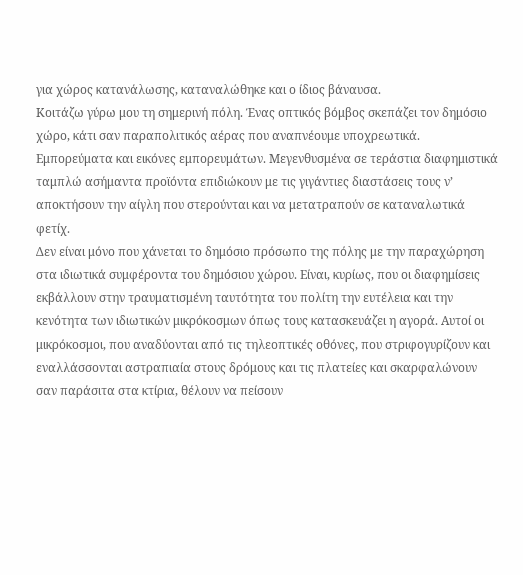για χώρος κατανάλωσης, καταναλώθηκε και ο ίδιος βάναυσα.
Κοιτάζω γύρω μου τη σημερινή πόλη. Ένας οπτικός βόμβος σκεπάζει τον δημόσιο χώρο, κάτι σαν παραπολιτικός αέρας που αναπνέουμε υποχρεωτικά. Εμπορεύματα και εικόνες εμπορευμάτων. Μεγενθυσμένα σε τεράστια διαφημιστικά ταμπλώ ασήμαντα προϊόντα επιδιώκουν με τις γιγάντιες διαστάσεις τους ν’ αποκτήσουν την αίγλη που στερούνται και να μετατραπούν σε καταναλωτικά φετίχ.
Δεν είναι μόνο που χάνεται το δημόσιο πρόσωπο της πόλης με την παραχώρηση στα ιδιωτικά συμφέροντα του δημόσιου χώρου. Είναι, κυρίως, που οι διαφημίσεις εκβάλλουν στην τραυματισμένη ταυτότητα του πολίτη την ευτέλεια και την κενότητα των ιδιωτικών μικρόκοσμων όπως τους κατασκευάζει η αγορά. Αυτοί οι μικρόκοσμοι, που αναδύονται από τις τηλεοπτικές οθόνες, που στριφογυρίζουν και εναλλάσσονται αστραπιαία στους δρόμους και τις πλατείες και σκαρφαλώνουν σαν παράσιτα στα κτίρια, θέλουν να πείσουν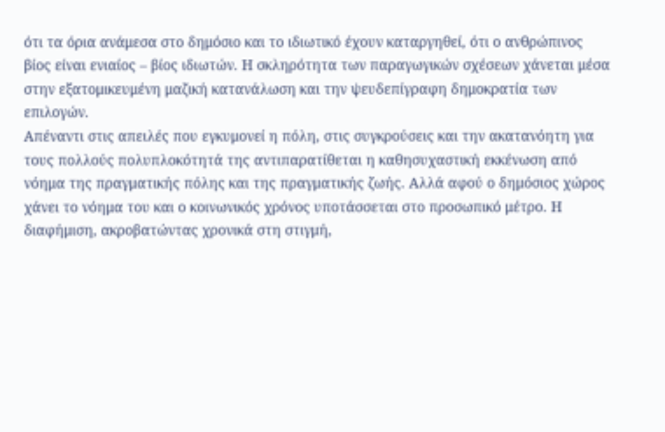ότι τα όρια ανάμεσα στο δημόσιο και το ιδιωτικό έχουν καταργηθεί, ότι ο ανθρώπινος βίος είναι ενιαίος – βίος ιδιωτών. Η σκληρότητα των παραγωγικών σχέσεων χάνεται μέσα στην εξατομικευμένη μαζική κατανάλωση και την ψευδεπίγραφη δημοκρατία των επιλογών.
Απέναντι στις απειλές που εγκυμονεί η πόλη, στις συγκρούσεις και την ακατανόητη για τους πολλούς πολυπλοκότητά της αντιπαρατίθεται η καθησυχαστική εκκένωση από νόημα της πραγματικής πόλης και της πραγματικής ζωής. Αλλά αφού ο δημόσιος χώρος χάνει το νόημα του και ο κοινωνικός χρόνος υποτάσσεται στο προσωπικό μέτρο. Η διαφήμιση, ακροβατώντας χρονικά στη στιγμή,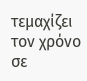τεμαχίζει τον χρόνο σε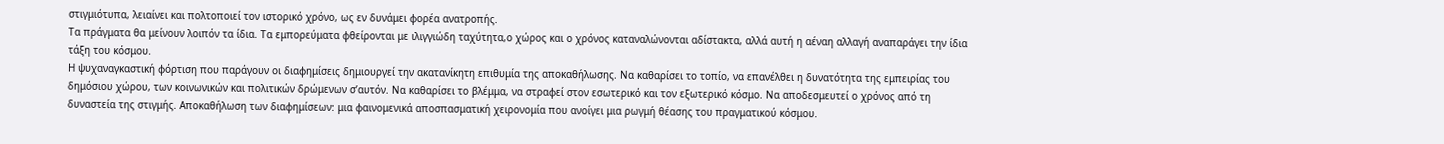στιγμιότυπα, λειαίνει και πολτοποιεί τον ιστορικό χρόνο, ως εν δυνάμει φορέα ανατροπής.
Τα πράγματα θα μείνουν λοιπόν τα ίδια. Τα εμπορεύματα φθείρονται με ιλιγγιώδη ταχύτητα,ο χώρος και ο χρόνος καταναλώνονται αδίστακτα, αλλά αυτή η αέναη αλλαγή αναπαράγει την ίδια τάξη του κόσμου.
Η ψυχαναγκαστική φόρτιση που παράγουν οι διαφημίσεις δημιουργεί την ακατανίκητη επιθυμία της αποκαθήλωσης. Να καθαρίσει το τοπίο, να επανέλθει η δυνατότητα της εμπειρίας του δημόσιου χώρου, των κοινωνικών και πολιτικών δρώμενων σ’αυτόν. Να καθαρίσει το βλέμμα, να στραφεί στον εσωτερικό και τον εξωτερικό κόσμο. Να αποδεσμευτεί ο χρόνος από τη δυναστεία της στιγμής. Αποκαθήλωση των διαφημίσεων: μια φαινομενικά αποσπασματική χειρονομία που ανοίγει μια ρωγμή θέασης του πραγματικού κόσμου.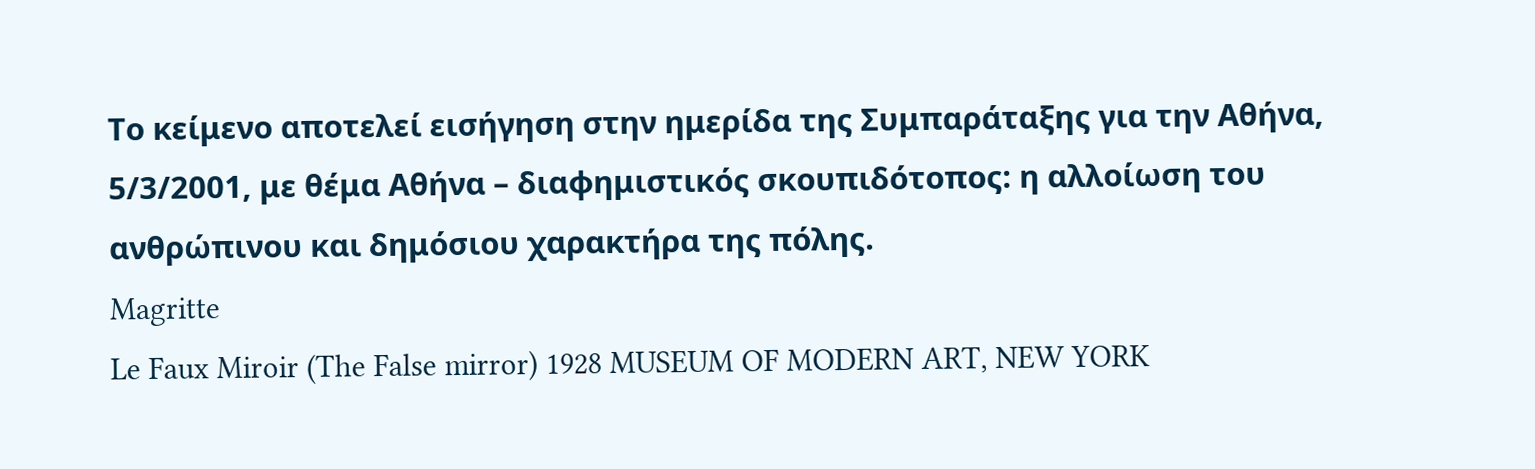Το κείμενο αποτελεί εισήγηση στην ημερίδα της Συμπαράταξης για την Αθήνα, 5/3/2001, με θέμα Αθήνα – διαφημιστικός σκουπιδότοπος: η αλλοίωση του ανθρώπινου και δημόσιου χαρακτήρα της πόλης.
Magritte
Le Faux Miroir (The False mirror) 1928 MUSEUM OF MODERN ART, NEW YORK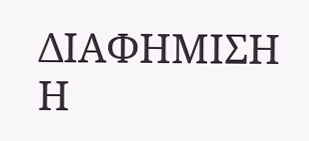ΔΙΑΦΗΜΙΣΗ
Η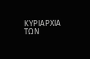ΚΥΡΙΑΡΧΙΑ ΤΩΝ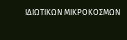ΙΔΙΩΤΙΚΩΝ ΜΙΚΡΟΚΟΣΜΩΝ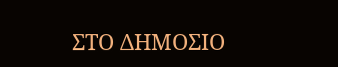ΣΤΟ ΔΗΜΟΣΙΟ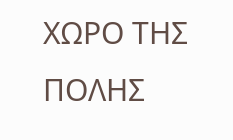ΧΩΡΟ ΤΗΣ ΠΟΛΗΣ